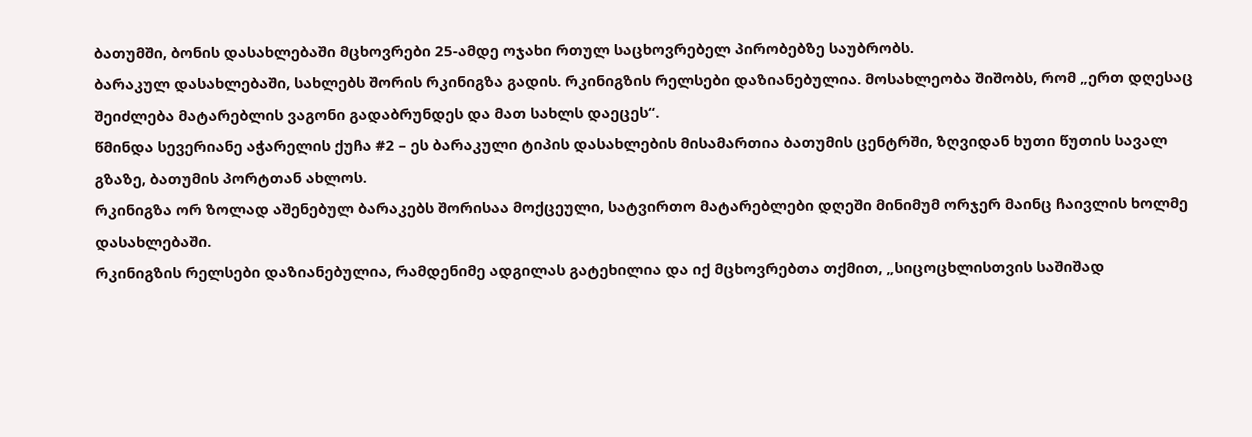ბათუმში, ბონის დასახლებაში მცხოვრები 25-ამდე ოჯახი რთულ საცხოვრებელ პირობებზე საუბრობს.
ბარაკულ დასახლებაში, სახლებს შორის რკინიგზა გადის. რკინიგზის რელსები დაზიანებულია. მოსახლეობა შიშობს, რომ „ერთ დღესაც შეიძლება მატარებლის ვაგონი გადაბრუნდეს და მათ სახლს დაეცეს“.
წმინდა სევერიანე აჭარელის ქუჩა #2 – ეს ბარაკული ტიპის დასახლების მისამართია ბათუმის ცენტრში, ზღვიდან ხუთი წუთის სავალ გზაზე, ბათუმის პორტთან ახლოს.
რკინიგზა ორ ზოლად აშენებულ ბარაკებს შორისაა მოქცეული, სატვირთო მატარებლები დღეში მინიმუმ ორჯერ მაინც ჩაივლის ხოლმე დასახლებაში.
რკინიგზის რელსები დაზიანებულია, რამდენიმე ადგილას გატეხილია და იქ მცხოვრებთა თქმით, „სიცოცხლისთვის საშიშად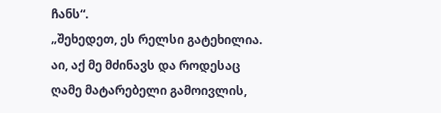ჩანს“.
„შეხედეთ, ეს რელსი გატეხილია. აი, აქ მე მძინავს და როდესაც ღამე მატარებელი გამოივლის,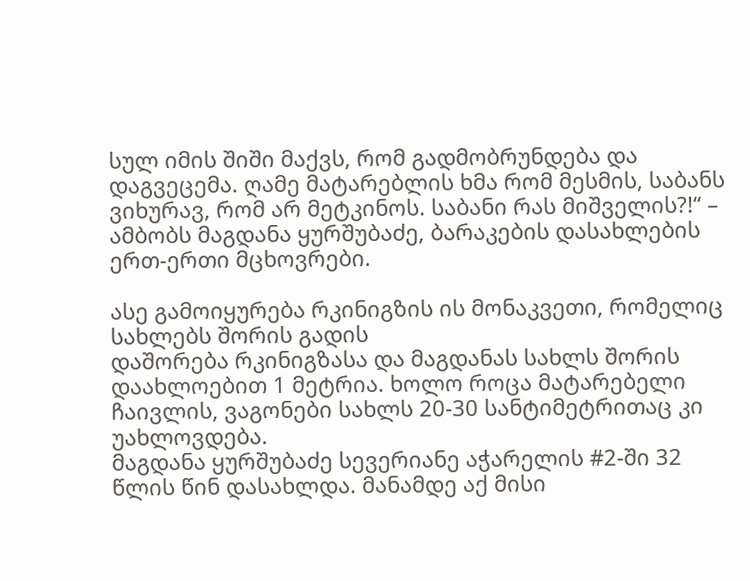სულ იმის შიში მაქვს, რომ გადმობრუნდება და დაგვეცემა. ღამე მატარებლის ხმა რომ მესმის, საბანს ვიხურავ, რომ არ მეტკინოს. საბანი რას მიშველის?!“ – ამბობს მაგდანა ყურშუბაძე, ბარაკების დასახლების ერთ-ერთი მცხოვრები.

ასე გამოიყურება რკინიგზის ის მონაკვეთი, რომელიც სახლებს შორის გადის
დაშორება რკინიგზასა და მაგდანას სახლს შორის დაახლოებით 1 მეტრია. ხოლო როცა მატარებელი ჩაივლის, ვაგონები სახლს 20-30 სანტიმეტრითაც კი უახლოვდება.
მაგდანა ყურშუბაძე სევერიანე აჭარელის #2-ში 32 წლის წინ დასახლდა. მანამდე აქ მისი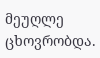მეუღლე ცხოვრობდა.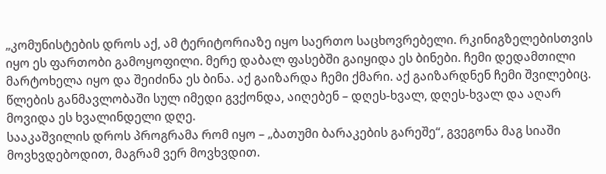„კომუნისტების დროს აქ, ამ ტერიტორიაზე იყო საერთო საცხოვრებელი. რკინიგზელებისთვის იყო ეს ფართობი გამოყოფილი. მერე დაბალ ფასებში გაიყიდა ეს ბინები. ჩემი დედამთილი მარტოხელა იყო და შეიძინა ეს ბინა. აქ გაიზარდა ჩემი ქმარი. აქ გაიზარდნენ ჩემი შვილებიც.
წლების განმავლობაში სულ იმედი გვქონდა, აიღებენ – დღეს-ხვალ, დღეს-ხვალ და აღარ მოვიდა ეს ხვალინდელი დღე.
სააკაშვილის დროს პროგრამა რომ იყო – „ბათუმი ბარაკების გარეშე“, გვეგონა მაგ სიაში მოვხვდებოდით, მაგრამ ვერ მოვხვდით.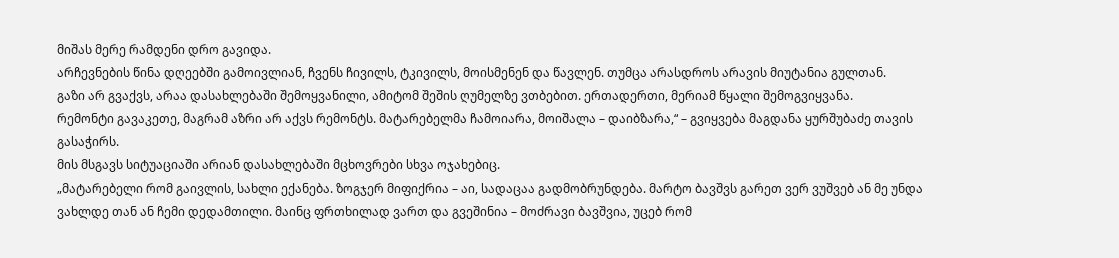მიშას მერე რამდენი დრო გავიდა.
არჩევნების წინა დღეებში გამოივლიან, ჩვენს ჩივილს, ტკივილს, მოისმენენ და წავლენ. თუმცა არასდროს არავის მიუტანია გულთან.
გაზი არ გვაქვს, არაა დასახლებაში შემოყვანილი, ამიტომ შეშის ღუმელზე ვთბებით. ერთადერთი, მერიამ წყალი შემოგვიყვანა.
რემონტი გავაკეთე, მაგრამ აზრი არ აქვს რემონტს. მატარებელმა ჩამოიარა, მოიშალა – დაიბზარა,“ – გვიყვება მაგდანა ყურშუბაძე თავის გასაჭირს.
მის მსგავს სიტუაციაში არიან დასახლებაში მცხოვრები სხვა ოჯახებიც.
„მატარებელი რომ გაივლის, სახლი ექანება. ზოგჯერ მიფიქრია – აი, სადაცაა გადმობრუნდება. მარტო ბავშვს გარეთ ვერ ვუშვებ ან მე უნდა ვახლდე თან ან ჩემი დედამთილი. მაინც ფრთხილად ვართ და გვეშინია – მოძრავი ბავშვია, უცებ რომ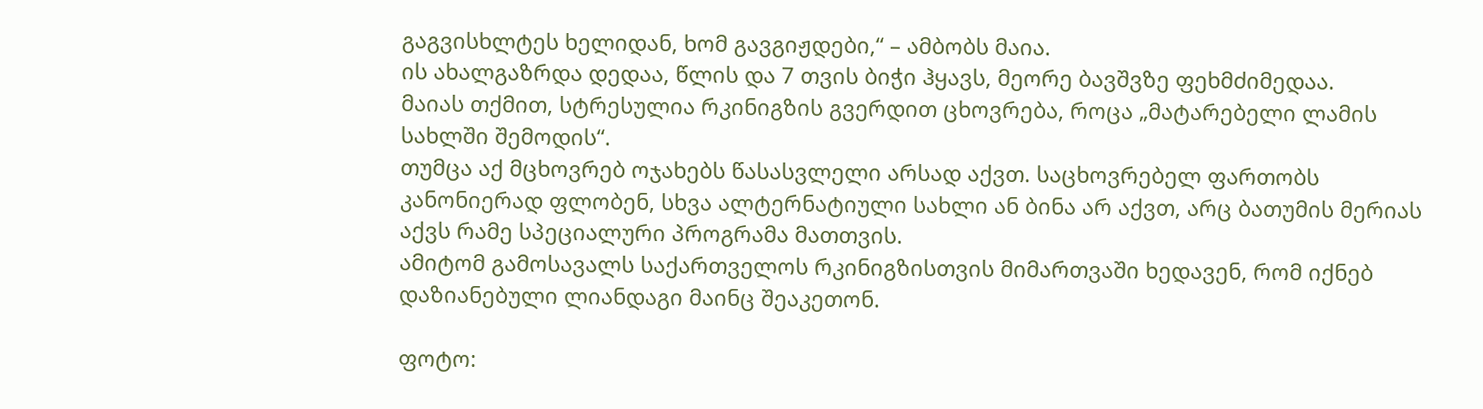გაგვისხლტეს ხელიდან, ხომ გავგიჟდები,“ – ამბობს მაია.
ის ახალგაზრდა დედაა, წლის და 7 თვის ბიჭი ჰყავს, მეორე ბავშვზე ფეხმძიმედაა.
მაიას თქმით, სტრესულია რკინიგზის გვერდით ცხოვრება, როცა „მატარებელი ლამის სახლში შემოდის“.
თუმცა აქ მცხოვრებ ოჯახებს წასასვლელი არსად აქვთ. საცხოვრებელ ფართობს კანონიერად ფლობენ, სხვა ალტერნატიული სახლი ან ბინა არ აქვთ, არც ბათუმის მერიას აქვს რამე სპეციალური პროგრამა მათთვის.
ამიტომ გამოსავალს საქართველოს რკინიგზისთვის მიმართვაში ხედავენ, რომ იქნებ დაზიანებული ლიანდაგი მაინც შეაკეთონ.

ფოტო: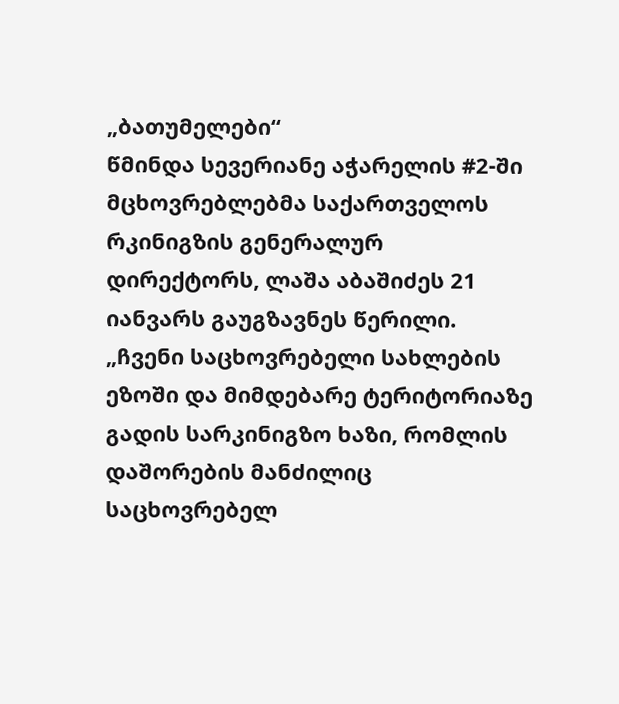„ბათუმელები“
წმინდა სევერიანე აჭარელის #2-ში მცხოვრებლებმა საქართველოს რკინიგზის გენერალურ დირექტორს, ლაშა აბაშიძეს 21 იანვარს გაუგზავნეს წერილი.
„ჩვენი საცხოვრებელი სახლების ეზოში და მიმდებარე ტერიტორიაზე გადის სარკინიგზო ხაზი, რომლის დაშორების მანძილიც საცხოვრებელ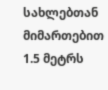სახლებთან მიმართებით 1.5 მეტრს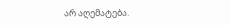არ აღემატება.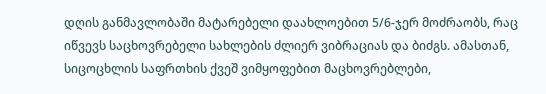დღის განმავლობაში მატარებელი დაახლოებით 5/6-ჯერ მოძრაობს, რაც იწვევს საცხოვრებელი სახლების ძლიერ ვიბრაციას და ბიძგს. ამასთან, სიცოცხლის საფრთხის ქვეშ ვიმყოფებით მაცხოვრებლები,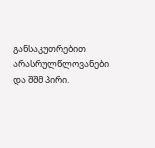განსაკუთრებით არასრულწლოვანები და შშმ პირი.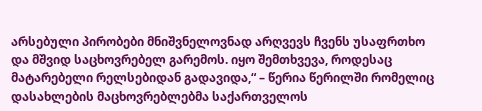არსებული პირობები მნიშვნელოვნად არღვევს ჩვენს უსაფრთხო და მშვიდ საცხოვრებელ გარემოს. იყო შემთხვევა, როდესაც მატარებელი რელსებიდან გადავიდა,“ – წერია წერილში რომელიც დასახლების მაცხოვრებლებმა საქართველოს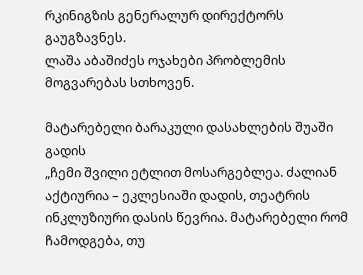რკინიგზის გენერალურ დირექტორს გაუგზავნეს.
ლაშა აბაშიძეს ოჯახები პრობლემის მოგვარებას სთხოვენ.

მატარებელი ბარაკული დასახლების შუაში გადის
„ჩემი შვილი ეტლით მოსარგებლეა. ძალიან აქტიურია – ეკლესიაში დადის, თეატრის ინკლუზიური დასის წევრია. მატარებელი რომ ჩამოდგება, თუ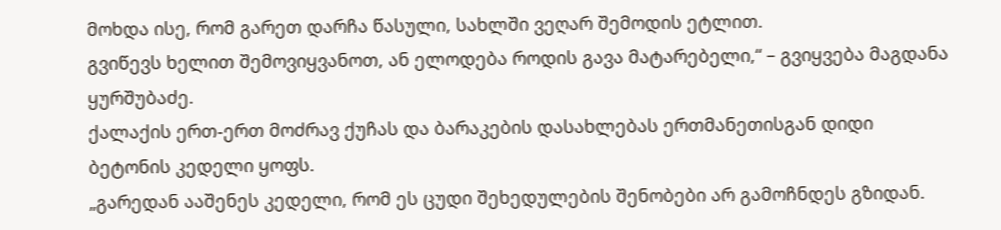მოხდა ისე, რომ გარეთ დარჩა წასული, სახლში ვეღარ შემოდის ეტლით.
გვიწევს ხელით შემოვიყვანოთ, ან ელოდება როდის გავა მატარებელი,“ – გვიყვება მაგდანა ყურშუბაძე.
ქალაქის ერთ-ერთ მოძრავ ქუჩას და ბარაკების დასახლებას ერთმანეთისგან დიდი ბეტონის კედელი ყოფს.
„გარედან ააშენეს კედელი, რომ ეს ცუდი შეხედულების შენობები არ გამოჩნდეს გზიდან.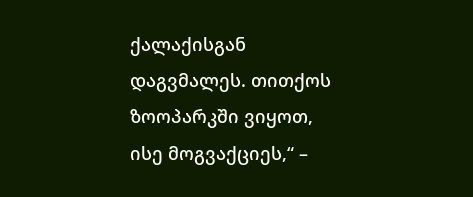ქალაქისგან დაგვმალეს. თითქოს ზოოპარკში ვიყოთ, ისე მოგვაქციეს,“ –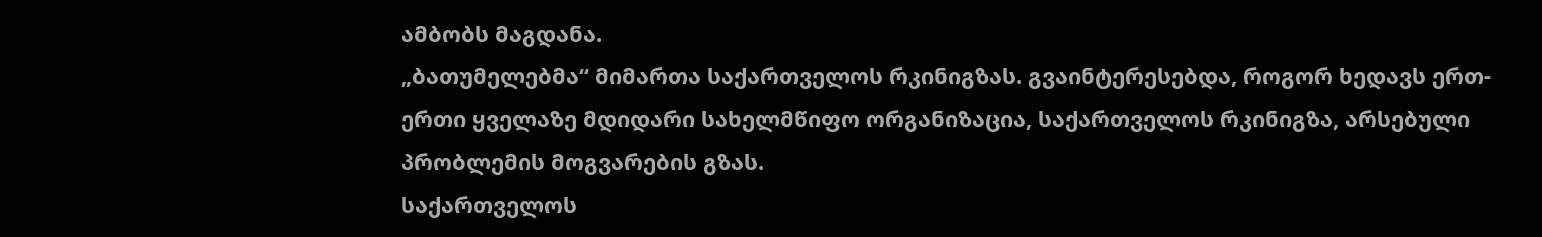ამბობს მაგდანა.
„ბათუმელებმა“ მიმართა საქართველოს რკინიგზას. გვაინტერესებდა, როგორ ხედავს ერთ-ერთი ყველაზე მდიდარი სახელმწიფო ორგანიზაცია, საქართველოს რკინიგზა, არსებული პრობლემის მოგვარების გზას.
საქართველოს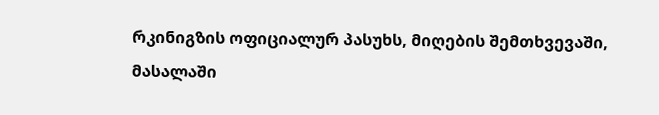რკინიგზის ოფიციალურ პასუხს, მიღების შემთხვევაში, მასალაში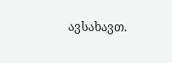ავსახავთ.